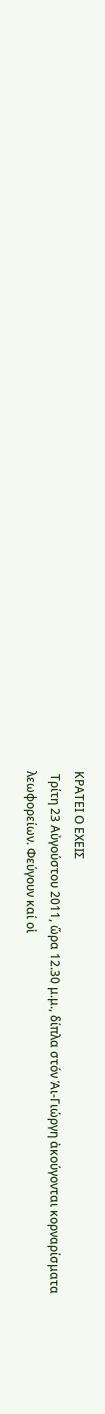ΚΡΑΤΕΙ Ο ΕΧΕΙΣ
 Τρίτη 23 Αὐγούστου 2011, ὥρα 12.30 μ.μ., δίπλα στόν Ἁι-Γιώργη ἀκούγονται κορναρίσματα λεωφορείων. Φεύγουν καί οἱ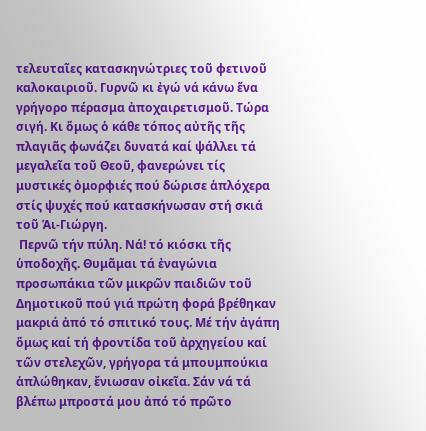τελευταῖες κατασκηνώτριες τοῦ φετινοῦ καλοκαιριοῦ. Γυρνῶ κι ἐγώ νά κάνω ἕνα γρήγορο πέρασμα ἀποχαιρετισμοῦ. Τώρα σιγή. Κι ὅμως ὁ κάθε τόπος αὐτῆς τῆς πλαγιᾶς φωνάζει δυνατά καί ψάλλει τά μεγαλεῖα τοῦ Θεοῦ, φανερώνει τίς μυστικές ὀμορφιές πού δώρισε ἁπλόχερα στίς ψυχές πού κατασκήνωσαν στή σκιά τοῦ Ἁι-Γιώργη.
 Περνῶ τήν πύλη. Νά! τό κιόσκι τῆς ὑποδοχῆς. Θυμᾶμαι τά ἐναγώνια προσωπάκια τῶν μικρῶν παιδιῶν τοῦ Δημοτικοῦ πού γιά πρώτη φορά βρέθηκαν μακριά ἀπό τό σπιτικό τους. Μέ τήν ἀγάπη ὅμως καί τή φροντίδα τοῦ ἀρχηγείου καί τῶν στελεχῶν, γρήγορα τά μπουμπούκια ἁπλώθηκαν, ἔνιωσαν οἰκεῖα. Σάν νά τά βλέπω μπροστά μου ἀπό τό πρῶτο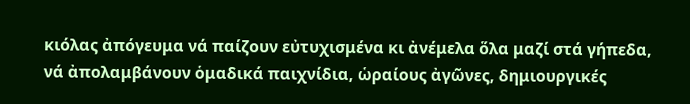κιόλας ἀπόγευμα νά παίζουν εὐτυχισμένα κι ἀνέμελα ὅλα μαζί στά γήπεδα, νά ἀπολαμβάνουν ὁμαδικά παιχνίδια, ὡραίους ἀγῶνες, δημιουργικές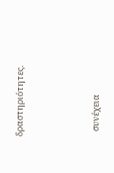δραστηριότητες.



   συνέχεια